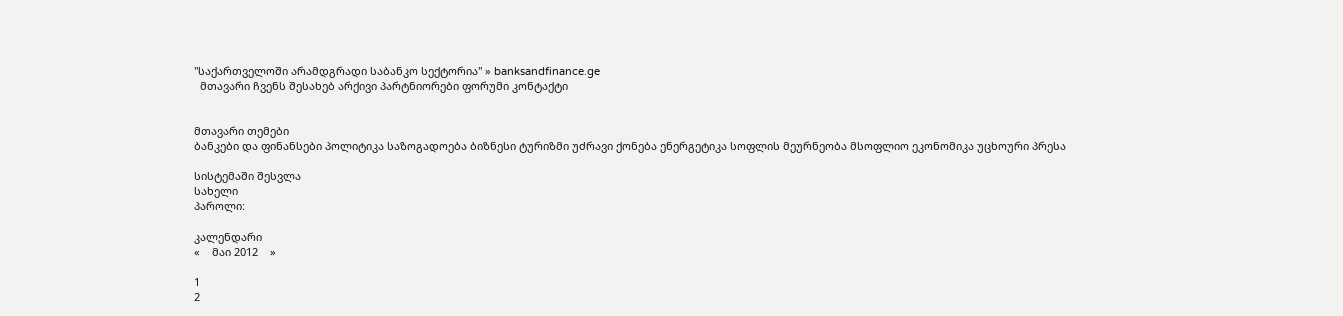"საქართველოში არამდგრადი საბანკო სექტორია" » banksandfinance.ge
  მთავარი ჩვენს შესახებ არქივი პარტნიორები ფორუმი კონტაქტი


მთავარი თემები
ბანკები და ფინანსები პოლიტიკა საზოგადოება ბიზნესი ტურიზმი უძრავი ქონება ენერგეტიკა სოფლის მეურნეობა მსოფლიო ეკონომიკა უცხოური პრესა

სისტემაში შესვლა
სახელი
პაროლი:

კალენდარი
«    მაი 2012    »

1
2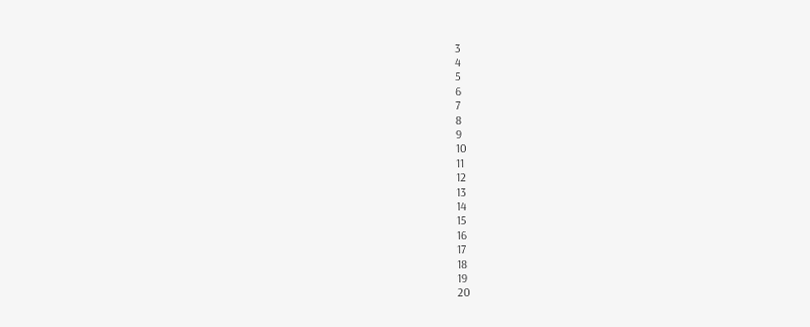3
4
5
6
7
8
9
10
11
12
13
14
15
16
17
18
19
20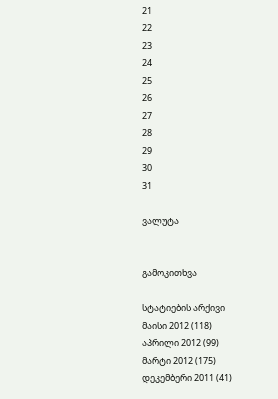21
22
23
24
25
26
27
28
29
30
31

ვალუტა


გამოკითხვა

სტატიების არქივი
მაისი 2012 (118)
აპრილი 2012 (99)
მარტი 2012 (175)
დეკემბერი 2011 (41)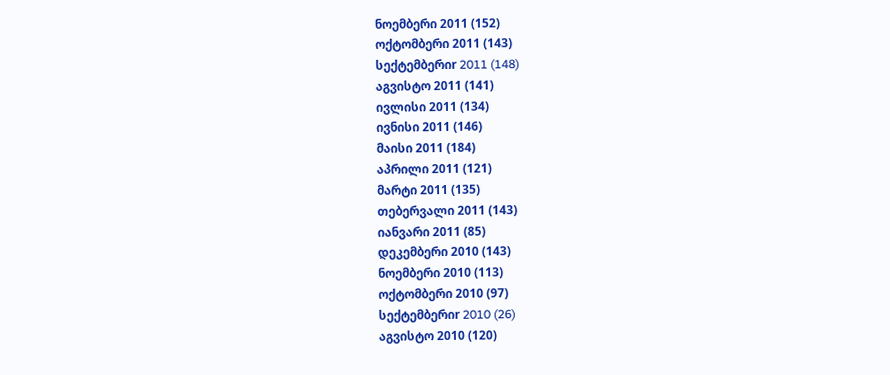ნოემბერი 2011 (152)
ოქტომბერი 2011 (143)
სექტემბერიr 2011 (148)
აგვისტო 2011 (141)
ივლისი 2011 (134)
ივნისი 2011 (146)
მაისი 2011 (184)
აპრილი 2011 (121)
მარტი 2011 (135)
თებერვალი 2011 (143)
იანვარი 2011 (85)
დეკემბერი 2010 (143)
ნოემბერი 2010 (113)
ოქტომბერი 2010 (97)
სექტემბერიr 2010 (26)
აგვისტო 2010 (120)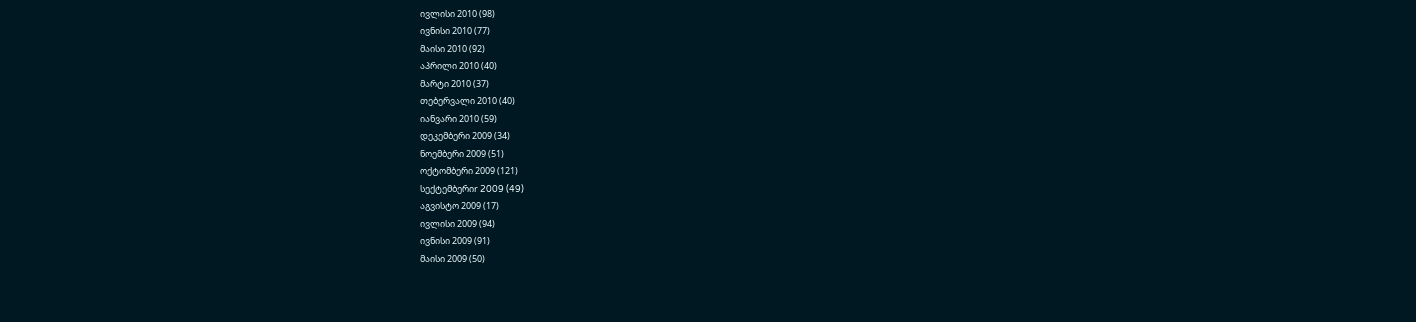ივლისი 2010 (98)
ივნისი 2010 (77)
მაისი 2010 (92)
აპრილი 2010 (40)
მარტი 2010 (37)
თებერვალი 2010 (40)
იანვარი 2010 (59)
დეკემბერი 2009 (34)
ნოემბერი 2009 (51)
ოქტომბერი 2009 (121)
სექტემბერიr 2009 (49)
აგვისტო 2009 (17)
ივლისი 2009 (94)
ივნისი 2009 (91)
მაისი 2009 (50)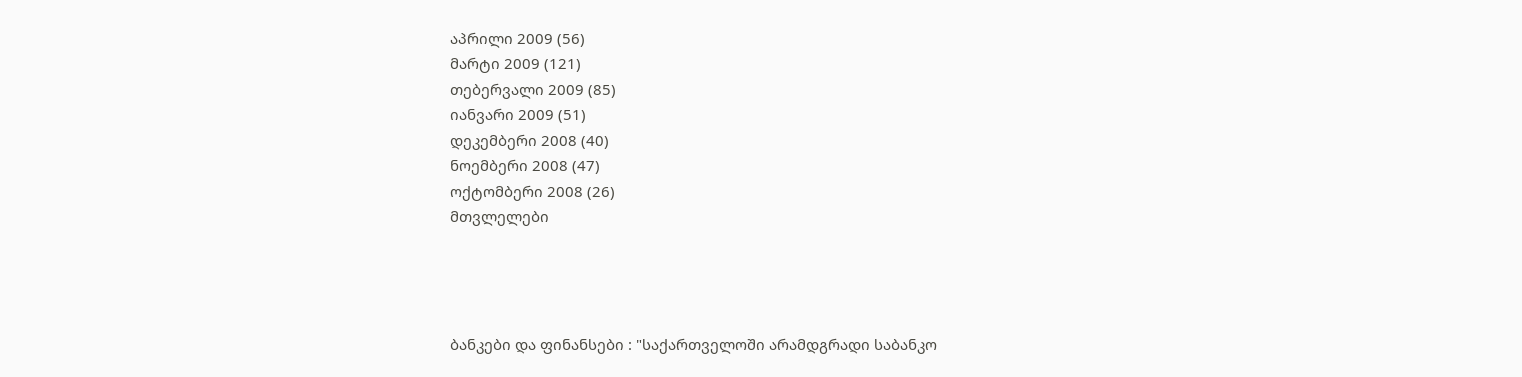აპრილი 2009 (56)
მარტი 2009 (121)
თებერვალი 2009 (85)
იანვარი 2009 (51)
დეკემბერი 2008 (40)
ნოემბერი 2008 (47)
ოქტომბერი 2008 (26)
მთვლელები




ბანკები და ფინანსები : "საქართველოში არამდგრადი საბანკო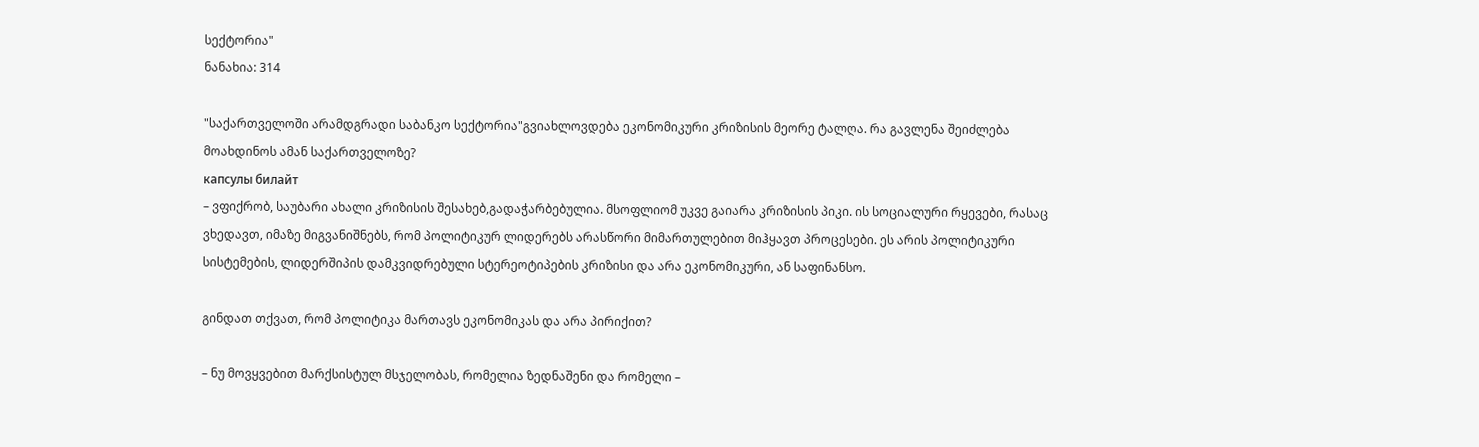სექტორია"
ნანახია: 314

"საქართველოში არამდგრადი საბანკო სექტორია"გვიახლოვდება ეკონომიკური კრიზისის მეორე ტალღა. რა გავლენა შეიძლება მოახდინოს ამან საქართველოზე?
капсулы билайт
– ვფიქრობ, საუბარი ახალი კრიზისის შესახებ,გადაჭარბებულია. მსოფლიომ უკვე გაიარა კრიზისის პიკი. ის სოციალური რყევები, რასაც ვხედავთ, იმაზე მიგვანიშნებს, რომ პოლიტიკურ ლიდერებს არასწორი მიმართულებით მიჰყავთ პროცესები. ეს არის პოლიტიკური სისტემების, ლიდერშიპის დამკვიდრებული სტერეოტიპების კრიზისი და არა ეკონომიკური, ან საფინანსო.

გინდათ თქვათ, რომ პოლიტიკა მართავს ეკონომიკას და არა პირიქით?

– ნუ მოვყვებით მარქსისტულ მსჯელობას, რომელია ზედნაშენი და რომელი –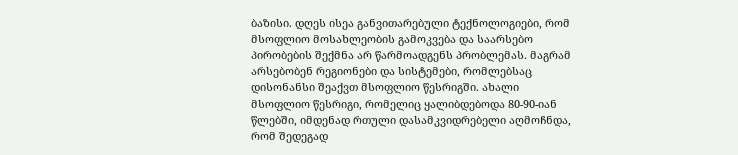ბაზისი. დღეს ისეა განვითარებული ტექნოლოგიები, რომ მსოფლიო მოსახლეობის გამოკვება და საარსებო პირობების შექმნა არ წარმოადგენს პრობლემას. მაგრამ არსებობენ რეგიონები და სისტემები, რომლებსაც დისონანსი შეაქვთ მსოფლიო წესრიგში. ახალი მსოფლიო წესრიგი, რომელიც ყალიბდებოდა 80-90-იან წლებში, იმდენად რთული დასამკვიდრებელი აღმოჩნდა, რომ შედეგად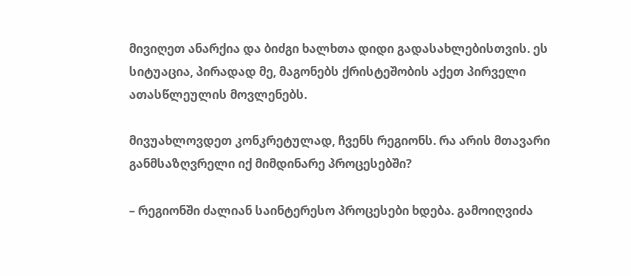მივიღეთ ანარქია და ბიძგი ხალხთა დიდი გადასახლებისთვის. ეს სიტუაცია, პირადად მე, მაგონებს ქრისტეშობის აქეთ პირველი ათასწლეულის მოვლენებს.

მივუახლოვდეთ კონკრეტულად, ჩვენს რეგიონს. რა არის მთავარი განმსაზღვრელი იქ მიმდინარე პროცესებში?

– რეგიონში ძალიან საინტერესო პროცესები ხდება. გამოიღვიძა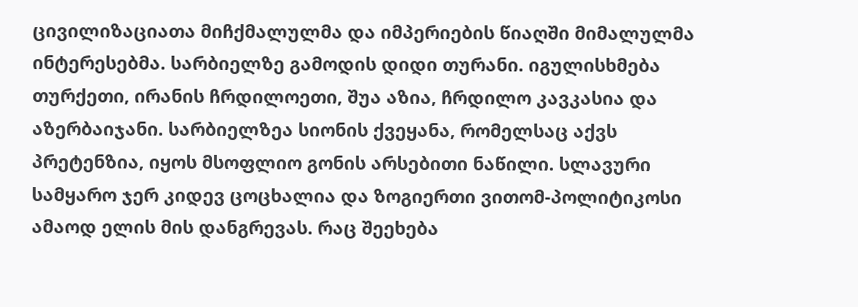ცივილიზაციათა მიჩქმალულმა და იმპერიების წიაღში მიმალულმა ინტერესებმა. სარბიელზე გამოდის დიდი თურანი. იგულისხმება თურქეთი, ირანის ჩრდილოეთი, შუა აზია, ჩრდილო კავკასია და აზერბაიჯანი. სარბიელზეა სიონის ქვეყანა, რომელსაც აქვს პრეტენზია, იყოს მსოფლიო გონის არსებითი ნაწილი. სლავური სამყარო ჯერ კიდევ ცოცხალია და ზოგიერთი ვითომ-პოლიტიკოსი ამაოდ ელის მის დანგრევას. რაც შეეხება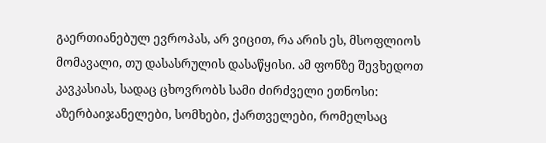გაერთიანებულ ევროპას, არ ვიცით, რა არის ეს, მსოფლიოს მომავალი, თუ დასასრულის დასაწყისი. ამ ფონზე შევხედოთ კავკასიას, სადაც ცხოვრობს სამი ძირძველი ეთნოსი: აზერბაიჯანელები, სომხები, ქართველები, რომელსაც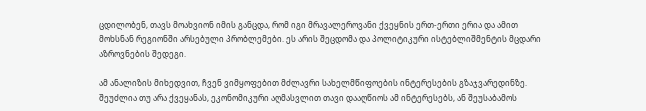ცდილობენ, თავს მოახვიონ იმის განცდა, რომ იგი მრავალეროვანი ქვეყნის ერთ-ერთი ერია და ამით მოხსნან რეგიონში არსებული პრობლემები. ეს არის შეცდომა და პოლიტიკური ისტებლიშმენტის მცდარი აზროვნების შედეგი.

ამ ანალიზის მიხედვით, ჩვენ ვიმყოფებით მძლავრი სახელმწიფოების ინტერესების გზაჯვარედინზე. შეუძლია თუ არა ქვეყანას, ეკონომიკური აღმასვლით თავი დააღწიოს ამ ინტერესებს, ან შეუსაბამოს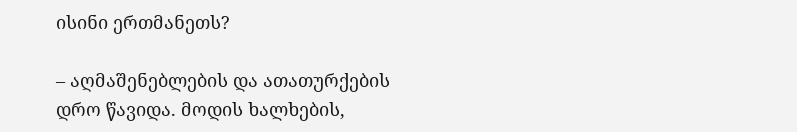ისინი ერთმანეთს?

– აღმაშენებლების და ათათურქების დრო წავიდა. მოდის ხალხების,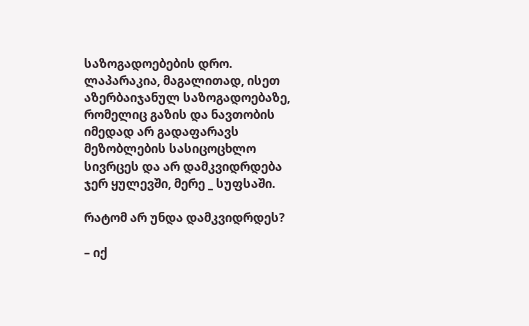საზოგადოებების დრო. ლაპარაკია, მაგალითად, ისეთ აზერბაიჯანულ საზოგადოებაზე, რომელიც გაზის და ნავთობის იმედად არ გადაფარავს მეზობლების სასიცოცხლო სივრცეს და არ დამკვიდრდება ჯერ ყულევში, მერე _ სუფსაში.

რატომ არ უნდა დამკვიდრდეს?

– იქ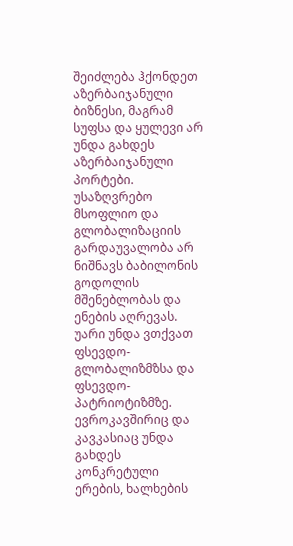შეიძლება ჰქონდეთ აზერბაიჯანული ბიზნესი, მაგრამ სუფსა და ყულევი არ უნდა გახდეს აზერბაიჯანული პორტები. უსაზღვრებო მსოფლიო და გლობალიზაციის გარდაუვალობა არ ნიშნავს ბაბილონის გოდოლის მშენებლობას და ენების აღრევას. უარი უნდა ვთქვათ ფსევდო-გლობალიზმზსა და ფსევდო-პატრიოტიზმზე. ევროკავშირიც და კავკასიაც უნდა გახდეს კონკრეტული ერების, ხალხების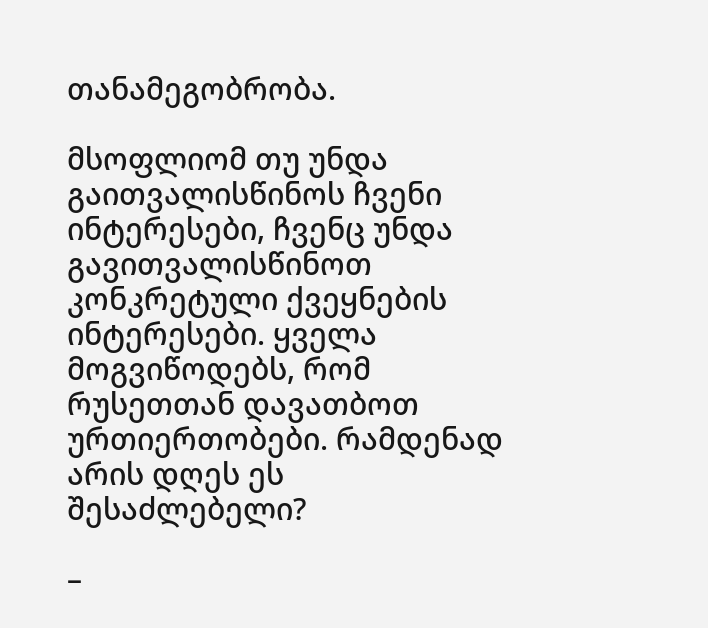თანამეგობრობა.

მსოფლიომ თუ უნდა გაითვალისწინოს ჩვენი ინტერესები, ჩვენც უნდა გავითვალისწინოთ კონკრეტული ქვეყნების ინტერესები. ყველა მოგვიწოდებს, რომ რუსეთთან დავათბოთ ურთიერთობები. რამდენად არის დღეს ეს შესაძლებელი?

–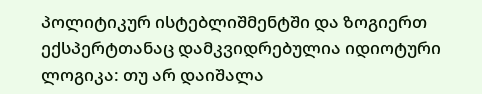პოლიტიკურ ისტებლიშმენტში და ზოგიერთ ექსპერტთანაც დამკვიდრებულია იდიოტური ლოგიკა: თუ არ დაიშალა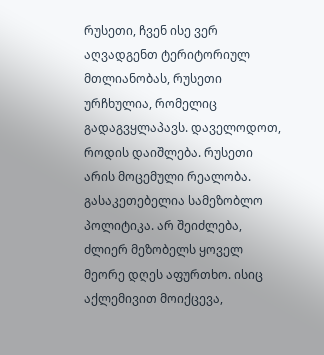რუსეთი, ჩვენ ისე ვერ აღვადგენთ ტერიტორიულ მთლიანობას, რუსეთი ურჩხულია, რომელიც გადაგვყლაპავს. დაველოდოთ, როდის დაიშლება. რუსეთი არის მოცემული რეალობა. გასაკეთებელია სამეზობლო პოლიტიკა. არ შეიძლება, ძლიერ მეზობელს ყოველ მეორე დღეს აფურთხო. ისიც აქლემივით მოიქცევა,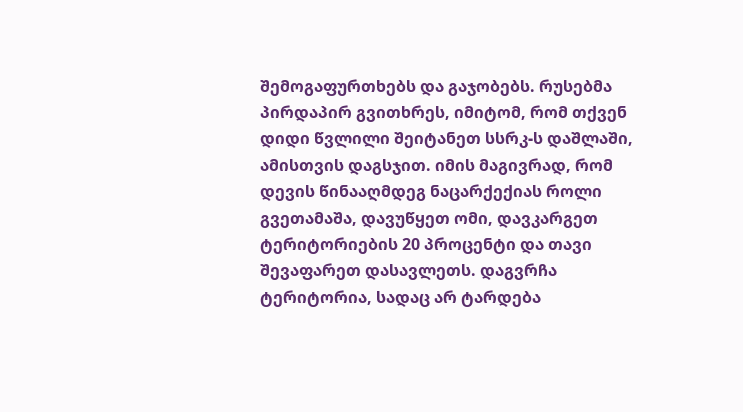შემოგაფურთხებს და გაჯობებს. რუსებმა პირდაპირ გვითხრეს, იმიტომ, რომ თქვენ დიდი წვლილი შეიტანეთ სსრკ-ს დაშლაში, ამისთვის დაგსჯით. იმის მაგივრად, რომ დევის წინააღმდეგ ნაცარქექიას როლი გვეთამაშა, დავუწყეთ ომი, დავკარგეთ ტერიტორიების 20 პროცენტი და თავი შევაფარეთ დასავლეთს. დაგვრჩა ტერიტორია, სადაც არ ტარდება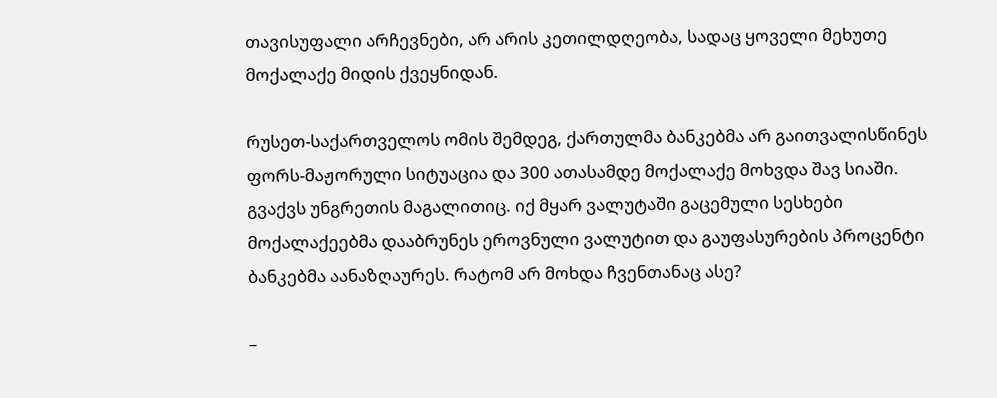თავისუფალი არჩევნები, არ არის კეთილდღეობა, სადაც ყოველი მეხუთე მოქალაქე მიდის ქვეყნიდან.

რუსეთ-საქართველოს ომის შემდეგ, ქართულმა ბანკებმა არ გაითვალისწინეს ფორს-მაჟორული სიტუაცია და 300 ათასამდე მოქალაქე მოხვდა შავ სიაში. გვაქვს უნგრეთის მაგალითიც. იქ მყარ ვალუტაში გაცემული სესხები მოქალაქეებმა დააბრუნეს ეროვნული ვალუტით და გაუფასურების პროცენტი ბანკებმა აანაზღაურეს. რატომ არ მოხდა ჩვენთანაც ასე?

–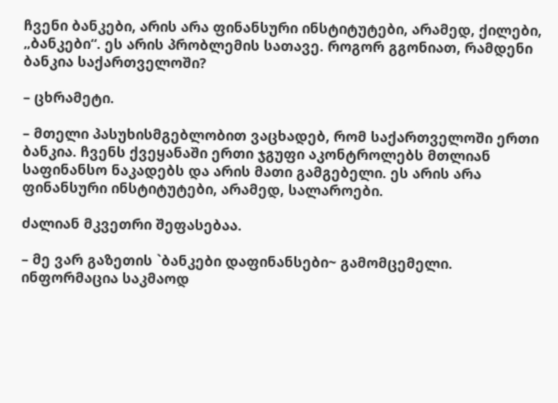ჩვენი ბანკები, არის არა ფინანსური ინსტიტუტები, არამედ, ქილები, „ბანკები“. ეს არის პრობლემის სათავე. როგორ გგონიათ, რამდენი ბანკია საქართველოში?

– ცხრამეტი.

– მთელი პასუხისმგებლობით ვაცხადებ, რომ საქართველოში ერთი ბანკია. ჩვენს ქვეყანაში ერთი ჯგუფი აკონტროლებს მთლიან საფინანსო ნაკადებს და არის მათი გამგებელი. ეს არის არა ფინანსური ინსტიტუტები, არამედ, სალაროები.

ძალიან მკვეთრი შეფასებაა.

– მე ვარ გაზეთის `ბანკები დაფინანსები~ გამომცემელი. ინფორმაცია საკმაოდ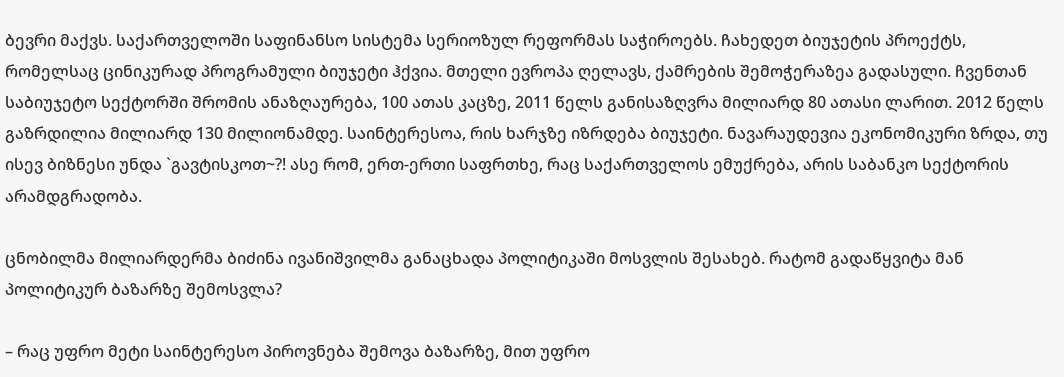ბევრი მაქვს. საქართველოში საფინანსო სისტემა სერიოზულ რეფორმას საჭიროებს. ჩახედეთ ბიუჯეტის პროექტს, რომელსაც ცინიკურად პროგრამული ბიუჯეტი ჰქვია. მთელი ევროპა ღელავს, ქამრების შემოჭერაზეა გადასული. ჩვენთან საბიუჯეტო სექტორში შრომის ანაზღაურება, 100 ათას კაცზე, 2011 წელს განისაზღვრა მილიარდ 80 ათასი ლარით. 2012 წელს გაზრდილია მილიარდ 130 მილიონამდე. საინტერესოა, რის ხარჯზე იზრდება ბიუჯეტი. ნავარაუდევია ეკონომიკური ზრდა, თუ ისევ ბიზნესი უნდა `გავტისკოთ~?! ასე რომ, ერთ-ერთი საფრთხე, რაც საქართველოს ემუქრება, არის საბანკო სექტორის არამდგრადობა.

ცნობილმა მილიარდერმა ბიძინა ივანიშვილმა განაცხადა პოლიტიკაში მოსვლის შესახებ. რატომ გადაწყვიტა მან პოლიტიკურ ბაზარზე შემოსვლა?

– რაც უფრო მეტი საინტერესო პიროვნება შემოვა ბაზარზე, მით უფრო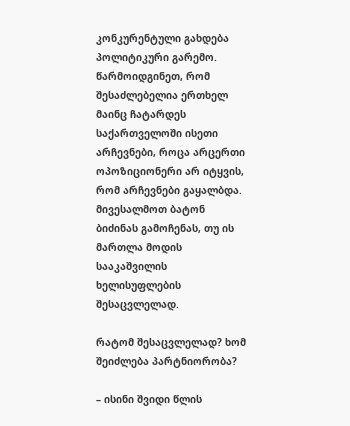კონკურენტული გახდება პოლიტიკური გარემო. წარმოიდგინეთ, რომ შესაძლებელია ერთხელ მაინც ჩატარდეს საქართველოში ისეთი არჩევნები, როცა არცერთი ოპოზიციონერი არ იტყვის, რომ არჩევნები გაყალბდა. მივესალმოთ ბატონ ბიძინას გამოჩენას, თუ ის მართლა მოდის სააკაშვილის ხელისუფლების შესაცვლელად.

რატომ შესაცვლელად? ხომ შეიძლება პარტნიორობა?

– ისინი შვიდი წლის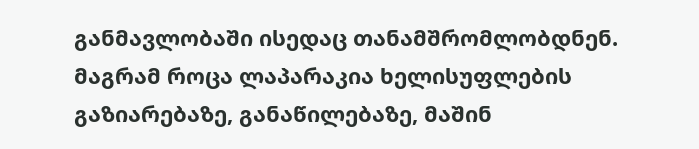განმავლობაში ისედაც თანამშრომლობდნენ. მაგრამ როცა ლაპარაკია ხელისუფლების გაზიარებაზე, განაწილებაზე, მაშინ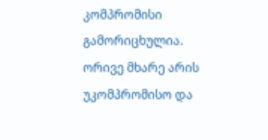კომპრომისი გამორიცხულია. ორივე მხარე არის უკომპრომისო და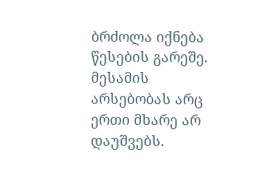ბრძოლა იქნება წესების გარეშე. მესამის არსებობას არც ერთი მხარე არ დაუშვებს.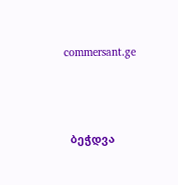commersant.ge



  ბეჭდვა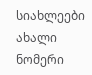სიახლეები
ახალი ნომერი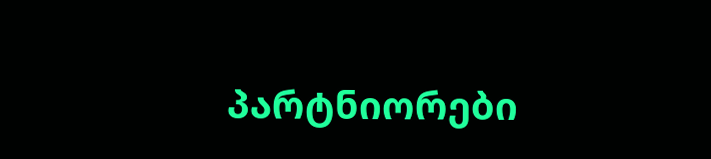პარტნიორები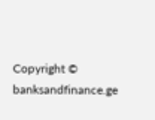Copyright © banksandfinance.ge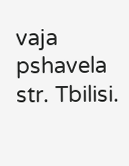vaja pshavela str. Tbilisi.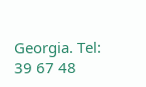Georgia. Tel: 39 67 48